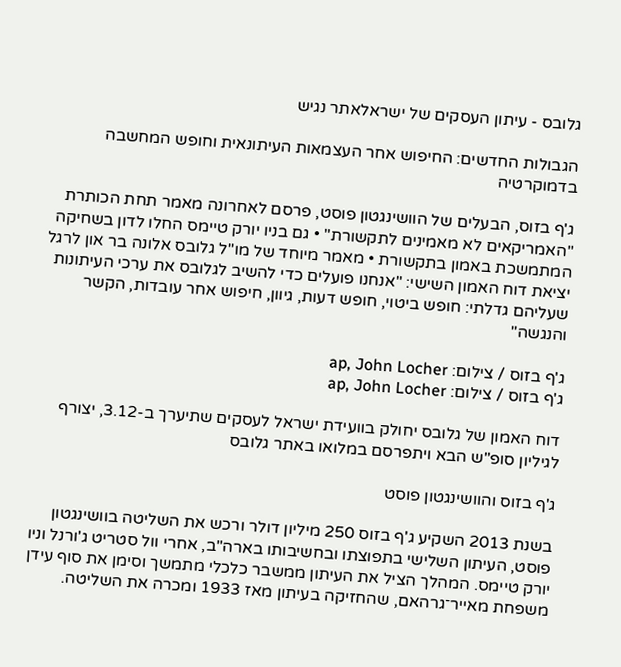גלובס - עיתון העסקים של ישראלאתר נגיש

הגבולות החדשים: החיפוש אחר העצמאות העיתונאית וחופש המחשבה בדמוקרטיה

ג'ף בזוס, הבעלים של הוושינגטון פוסט, פרסם לאחרונה מאמר תחת הכותרת "האמריקאים לא מאמינים לתקשורת" • גם בניו יורק טיימס החלו לדון בשחיקה המתמשכת באמון בתקשורת • מאמר מיוחד של מו"ל גלובס אלונה בר און לרגל יציאת דוח האמון השישי: "אנחנו פועלים כדי להשיב לגלובס את ערכי העיתונות שעליהם גדלתי: חופש ביטוי, חופש דעות, גיוון, חיפוש אחר עובדות, הקשר והנגשה"

ג'ף בזוס / צילום: ap, John Locher
ג'ף בזוס / צילום: ap, John Locher

דוח האמון של גלובס יחולק בוועידת ישראל לעסקים שתיערך ב-3.12, יצורף לגיליון סופ"ש הבא ויתפרסם במלואו באתר גלובס

ג'ף בזוס והוושינגטון פוסט

בשנת 2013 השקיע ג'ף בזוס 250 מיליון דולר ורכש את השליטה בוושינגטון פוסט, העיתון השלישי בתפוצתו ובחשיבותו בארה"ב, אחרי וול סטריט ג'ורנל וניו יורק טיימס. המהלך הציל את העיתון ממשבר כלכלי מתמשך וסימן את סוף עידן משפחת מאייר־גרהאם, שהחזיקה בעיתון מאז 1933 ומכרה את השליטה.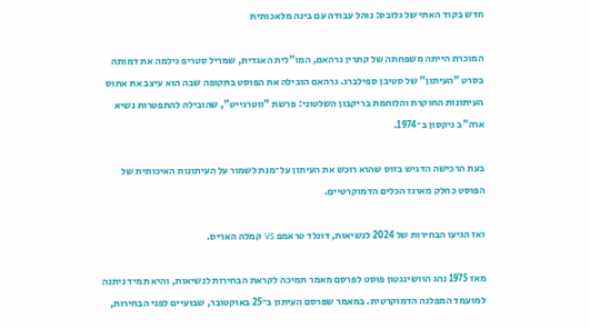חדש בקוד האתי של גלובס: נוהל עבודה עם בינה מלאכותית

המוכרת הייתה משפחתה של קתרין גרהאם, המו"לית האגדית, שמריל סטריפ גילמה את דמותה בסרט "העיתון" של סטיבן ספילברג. גרהאם הובילה את הפוסט בתקופה שבה הוא עיצב את אתוס העיתונות החוקרת והלוחמת בריקבון השלטוני: פרשת "ווטרגייט", שהובילה להתפטרות נשיא ארה"ב ניקסון ב־1974.

בעת הרכישה הדגיש בזוס שהוא רוכש את העיתון על־מנת לשמור על העיתונות האיכותית של הפוסט כחלק מארגז הכלים הדמוקרטיים.

ואז הגיעו הבחירות של 2024 לנשיאות, דונלד טראמפ vs קמלה האריס.

מאז 1975 נהג הוושינגטון פוסט לפרסם מאמר תמיכה לקראת הבחירות לנשיאות, והיא תמיד ניתנה למועמד המפלגה הדמוקרטית. במאמר שפרסם העיתון ב־25 באוקטובר, שבועיים לפני הבחירות,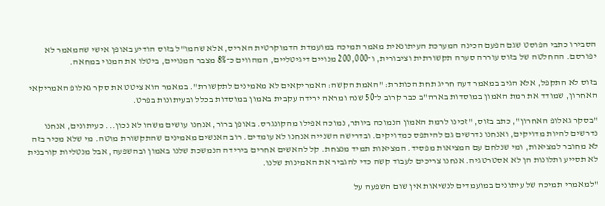הסבירו כתבי הפוסט שגם הפעם הכינה המערכת העיתונאית מאמר תמיכה במועמדת הדמוקרטית האריס, אלא שהמו"ל בזוס הודיע באופן אישי שהמאמר לא יפורסם. ההחלטה של בזוס עוררה סערה תקשורתית וציבורית, ו־200,000 מנויים דיגיטליים, המהווים כ־8% מצבר המנויים, ביטלו את המנוי במחאה.

בזוס לא התקפל, אלא הגיב במאמר דעה חריג תחת הכותרת: "האמת הקשה: האמריקאים לא מאמינים לתקשורת". במאמר הוא ציטט את סקר גאלופ האמריקאי האחרון, שמודד את רמת האמון במוסדות בארה"ב כבר קרוב ל־50 שנה ומראה ירידה עקבית באמון במוסדות בכלל ובעיתונות בפרט.

"בסקר גאלופ האחרון", כתב בזוס, "זכינו לרמת האמון הנמוכה ביותר, נמוכה אפילו מהקונגרס. באופן ברור, אנחנו עושים משהו לא נכון... כעיתונים, אנחנו נדרשים להיות מדויקים, ואנחנו נדרשים גם להיתפס כמדויקים. ובדרישה השנייה אנחנו לא עומדים. רוב האנשים מאמינים שהתקשורת מוטה. מי שלא מכיר בזה לא מחובר למציאות, ומי שנלחם עם המציאות מפסיד. המציאות תמיד מנצחת. קל להאשים אחרים בירידה הנמשכת שלנו באמון ובהשפעה, אבל מנטליות קורבנית לא תסייע ותלונות הן לא אסטרטגיה. אנחנו צריכים לעבוד קשה כדי להגביר את האמינות שלנו.

"למאמרי תמיכה של עיתונים במועמדים לנשיאות אין שום השפעה על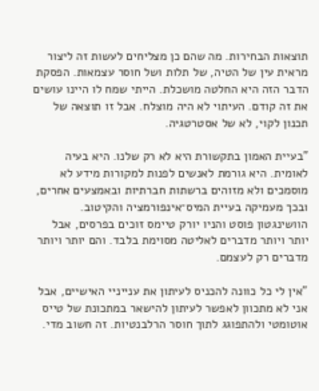תוצאות הבחירות. מה שהם כן מצליחים לעשות זה ליצור מראית עין של הטיה, של תלות ושל חוסר עצמאות. הפסקת הדבר הזה היא החלטה מושכלת. הייתי שמח לו היינו עושים את זה קודם. העיתוי לא היה מוצלח. אבל זו תוצאה של תכנון לקוי, לא של אסטרטגיה.

"בעיית האמון בתקשורת היא לא רק שלנו. היא בעיה לאומית. היא גורמת לאנשים לפנות למקורות מידע לא מוסמכים ולא מזוהים ברשתות חברתיות ובאמצעים אחרים, ובכך מעמיקה בעיית המיס־אינפורמציה והקיטוב. הוושינגטון פוסט והניו יורק טיימס זוכים בפרסים, אבל יותר ויותר מדברים לאליטה מסוימת בלבד. והם יותר ויותר מדברים רק לעצמם.

"אין לי כל כוונה להכניס לעיתון את ענייניי האישיים, אבל אני לא מתכוון לאפשר לעיתון להישאר במתכונת של טייס אוטומטי ולהתפוגג לתוך חוסר הרלבנטיות. זה חשוב מדי.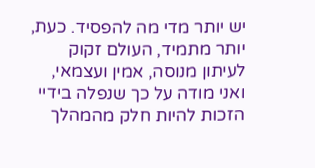יש יותר מדי מה להפסיד. כעת, יותר מתמיד, העולם זקוק לעיתון מנוסה, אמין ועצמאי, ואני מודה על כך שנפלה בידיי הזכות להיות חלק מהמהלך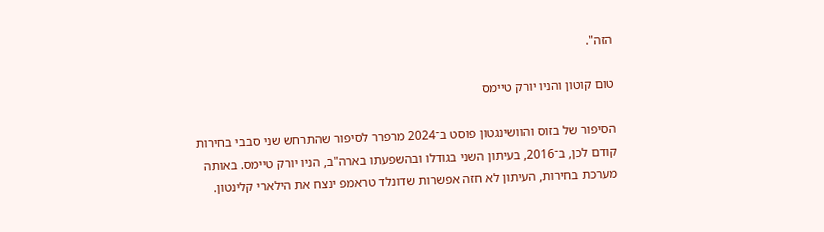הזה".

טום קוטון והניו יורק טיימס

הסיפור של בזוס והוושינגטון פוסט ב־2024 מרפרר לסיפור שהתרחש שני סבבי בחירות קודם לכן, ב־2016, בעיתון השני בגודלו ובהשפעתו בארה"ב, הניו יורק טיימס. באותה מערכת בחירות, העיתון לא חזה אפשרות שדונלד טראמפ ינצח את הילארי קלינטון.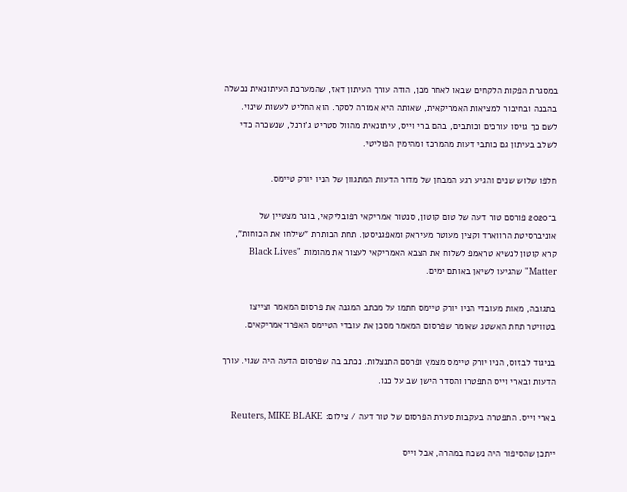במסגרת הפקות הלקחים שבאו לאחר מכן, הודה עורך העיתון דאז, שהמערכת העיתונאית נכשלה בהבנה ובחיבור למציאות האמריקאית, שאותה היא אמורה לסקר. הוא החליט לעשות שינוי. לשם כך גויסו עורכים וכותבים, בהם ברי וייס, עיתונאית מהוול סטריט ג'ורנל, שנשכרה כדי לשלב בעיתון גם כותבי דעות מהמרכז ומהימין הפוליטי.

חלפו שלוש שנים והגיע רגע המבחן של מדור הדעות המתגוון של הניו יורק טיימס.

ב־2020 פורסם טור דעה של טום קוטון, סנטור אמריקאי רפובליקאי, בוגר מצטיין של אוניברסיטת הרווארד וקצין מעוטר מעיראק ומאפגניסטן. תחת הכותרת "שילחו את הכוחות", קרא קוטון לנשיא טראמפ לשלוח את הצבא האמריקאי לעצור את מהומות "Black Lives Matter" שהגיעו לשיאן באותם ימים.

בתגובה, מאות מעובדי הניו יורק טיימס חתמו על מכתב המגנה את פרסום המאמר וצייצו בטוויטר תחת האשטג שאומר שפרסום המאמר מסכן את עובדי הטיימס האפרו־אמריקאים.

בניגוד לבזוס, הניו יורק טיימס מצמץ ופרסם התנצלות. נכתב בה שפרסום הדעה היה שגוי. עורך הדעות ובארי וייס התפטרו והסדר הישן שב על כנו.

בארי וייס. התפטרה בעקבות סערת הפרסום של טור דעה / צילום: Reuters, MIKE BLAKE

ייתכן שהסיפור היה נשכח במהרה, אבל וייס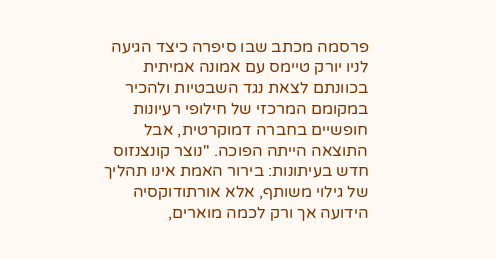פרסמה מכתב שבו סיפרה כיצד הגיעה לניו יורק טיימס עם אמונה אמיתית בכוונתם לצאת נגד השבטיות ולהכיר במקומם המרכזי של חילופי רעיונות חופשיים בחברה דמוקרטית, אבל התוצאה הייתה הפוכה. "נוצר קונצנזוס חדש בעיתונות: בירור האמת אינו תהליך של גילוי משותף, אלא אורתודוקסיה הידועה אך ורק לכמה מוארים,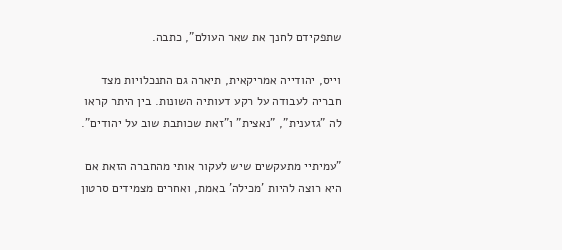שתפקידם לחנך את שאר העולם", כתבה.

וייס, יהודייה אמריקאית, תיארה גם התנכלויות מצד חבריה לעבודה על רקע דעותיה השונות. בין היתר קראו לה "גזענית", "נאצית" ו"זאת שכותבת שוב על יהודים".

"עמיתיי מתעקשים שיש לעקור אותי מהחברה הזאת אם היא רוצה להיות 'מכילה' באמת, ואחרים מצמידים סרטון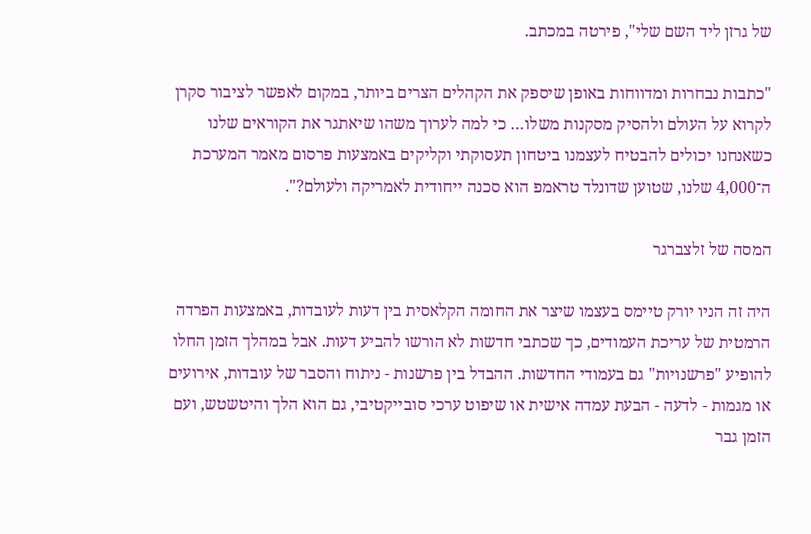של גרזן ליד השם שלי", פירטה במכתב.

"כתבות נבחרות ומדווחות באופן שיספק את הקהלים הצרים ביותר, במקום לאפשר לציבור סקרן לקרוא על העולם ולהסיק מסקנות משלו… כי למה לערוך משהו שיאתגר את הקוראים שלנו כשאנחנו יכולים להבטיח לעצמנו ביטחון תעסוקתי וקליקים באמצעות פרסום מאמר המערכת ה־4,000 שלנו, שטוען שדונלד טראמפ הוא סכנה ייחודית לאמריקה ולעולם?".

המסה של זלצברגר

היה זה הניו יורק טיימס בעצמו שיצר את החומה הקלאסית בין דעות לעובדות, באמצעות הפרדה הרמטית של עריכת העמודים, כך שכתבי חדשות לא הורשו להביע דעות. אבל במהלך הזמן החלו להופיע "פרשנויות" גם בעמודי החדשות. ההבדל בין פרשנות - ניתוח והסבר של עובדות, אירועים או מגמות - לדעה - הבעת עמדה אישית או שיפוט ערכי סובייקטיבי, גם הוא הלך והיטשטש, ועם הזמן גבר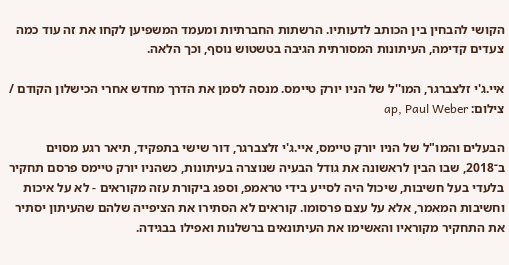הקושי להבחין בין הכותב לדעותיו. הרשתות החברתיות ומעמד המשפיען לקחו את זה עוד כמה צעדים קדימה, העיתונות המסורתית הגיבה בטשטוש נוסף, וכך הלאה.

איי.ג'י זלצברגר, המו''ל של הניו יורק טיימס. מנסה לסמן את הדרך מחדש אחרי הכישלון הקודם / צילום: ap, Paul Weber

הבעלים והמו"ל של הניו יורק טיימס, איי.ג'י זלצברגר, דור שישי בתפקיד, תיאר רגע מסוים ב־2018, שבו הבין לראשונה את גודל הבעיה שנוצרה בעיתונות, כשהניו יורק טיימס פרסם תחקיר בלעדי בעל חשיבות, שיכול היה לסייע בידי טראמפ, וספג ביקורת עזה מקוראים - לא על איכות וחשיבות המאמר, אלא על עצם פרסומו. קוראים לא הסתירו את הציפייה שלהם שהעיתון יסתיר את התחקיר מקוראיו והאשימו את העיתונאים ברשלנות ואפילו בבגידה.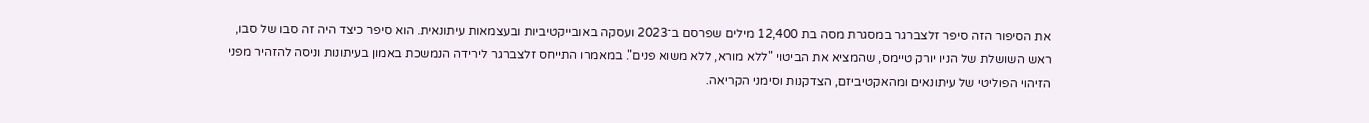את הסיפור הזה סיפר זלצברגר במסגרת מסה בת 12,400 מילים שפרסם ב־2023 ועסקה באובייקטיביות ובעצמאות עיתונאית. הוא סיפר כיצד היה זה סבו של סבו, ראש השושלת של הניו יורק טיימס, שהמציא את הביטוי "ללא מורא, ללא משוא פנים". במאמרו התייחס זלצברגר לירידה הנמשכת באמון בעיתונות וניסה להזהיר מפני הזיהוי הפוליטי של עיתונאים ומהאקטיביזם, הצדקנות וסימני הקריאה.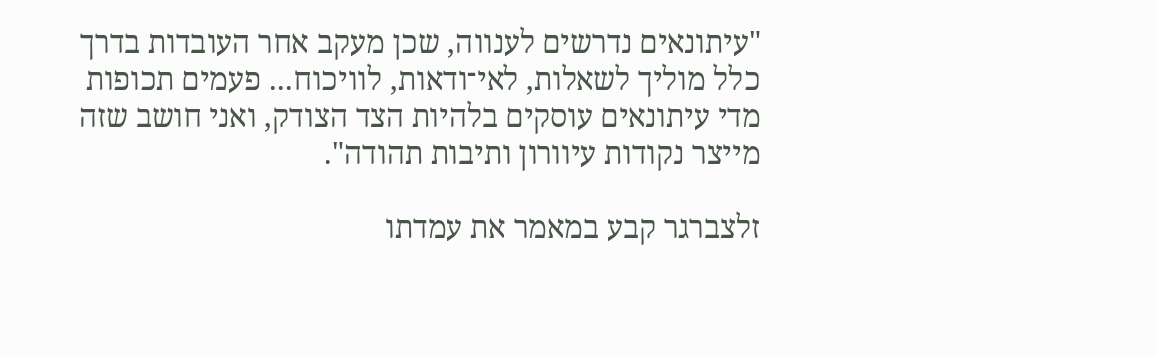"עיתונאים נדרשים לענווה, שכן מעקב אחר העובדות בדרך כלל מוליך לשאלות, לאי־ודאות, לוויכוח... פעמים תכופות מדי עיתונאים עוסקים בלהיות הצד הצודק, ואני חושב שזה מייצר נקודות עיוורון ותיבות תהודה".

זלצברגר קבע במאמר את עמדתו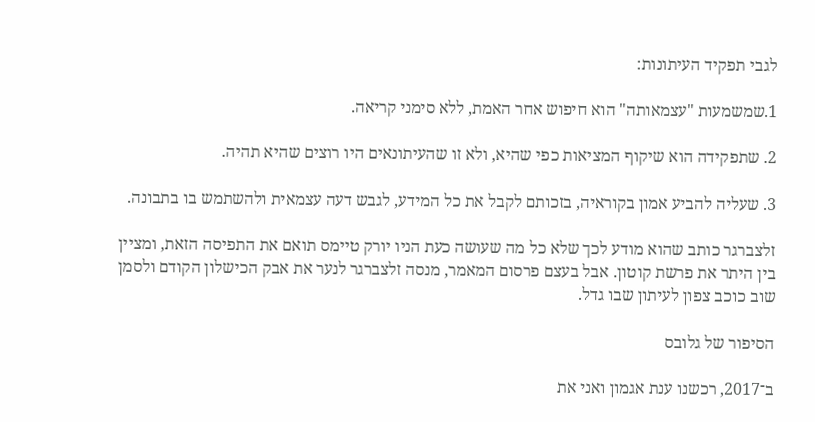לגבי תפקיד העיתונות:

1.שמשמעות "עצמאותה" הוא חיפוש אחר האמת, ללא סימני קריאה.

2. שתפקידה הוא שיקוף המציאות כפי שהיא, ולא זו שהעיתונאים היו רוצים שהיא תהיה.

3. שעליה להביע אמון בקוראיה, בזכותם לקבל את כל המידע, לגבש דעה עצמאית ולהשתמש בו בתבונה.

זלצברגר כותב שהוא מודע לכך שלא כל מה שעושה כעת הניו יורק טיימס תואם את התפיסה הזאת, ומציין בין היתר את פרשת קוטון. אבל בעצם פרסום המאמר, מנסה זלצברגר לנער את אבק הכישלון הקודם ולסמן שוב כוכב צפון לעיתון שבו גדל.

הסיפור של גלובס

ב־2017, רכשנו ענת אגמון ואני את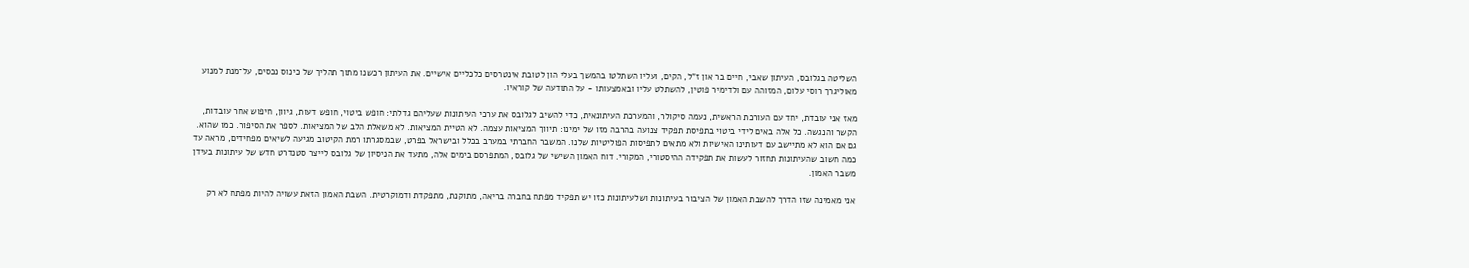השליטה בגלובס, העיתון שאבי, חיים בר און ז"ל, הקים, ועליו השתלטו בהמשך בעלי הון לטובת אינטרסים כלכליים אישיים. את העיתון רכשנו מתוך תהליך של כינוס נכסים, על־מנת למנוע מאוליגרך רוסי עלום, המזוהה עם ולדימיר פוטין, להשתלט עליו ובאמצעותו - על התודעה של קוראיו.

מאז אני עובדת, יחד עם העורכת הראשית, נעמה סיקולר, והמערכת העיתונאית, כדי להשיב לגלובס את ערכי העיתונות שעליהם גדלתי: חופש ביטוי, חופש דעות, גיוון, חיפוש אחר עובדות, הקשר והנגשה. כל אלה באים לידי ביטוי בתפיסת תפקיד צנועה בהרבה מזו של ימינו: תיווך המציאות עצמה. לא הטיית המציאות. לא משאלת הלב של המציאות. לספר את הסיפור. כמו שהוא. גם אם הוא לא מתיישב עם דעותינו האישיות ולא מתאים לתפיסות הפוליטיות שלנו. המשבר החברתי במערב בכלל ובישראל בפרט, שבמסגרתו רמת הקיטוב מגיעה לשיאים מפחידים, מראה עד כמה חשוב שהעיתונות תחזור לעשות את תפקידה ההיסטורי, המקורי. דוח האמון השישי של גלובס, המתפרסם בימים אלה, מתעד את הניסיון של גלובס לייצר סטנדרט חדש של עיתונות בעידן משבר האמון.

אני מאמינה שזו הדרך להשבת האמון של הציבור בעיתונות ושלעיתונות כזו יש תפקיד מפתח בחברה בריאה, מתוקנת, מתפקדת ודמוקרטית. השבת האמון הזאת עשויה להיות מפתח לא רק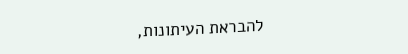להבראת העיתונות,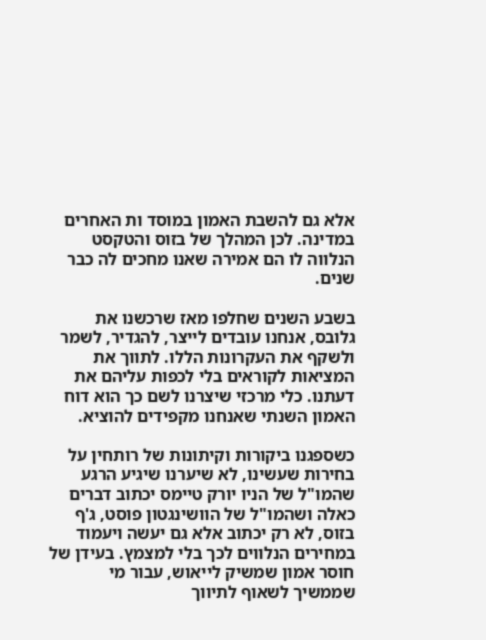אלא גם להשבת האמון במוסד ות האחרים במדינה. לכן המהלך של בזוס והטקסט הנלווה לו הם אמירה שאנו מחכים לה כבר שנים.

בשבע השנים שחלפו מאז שרכשנו את גלובס, אנחנו עובדים לייצר, להגדיר, לשמר ולשקף את העקרונות הללו. לתווך את המציאות לקוראים בלי לכפות עליהם את דעתנו. כלי מרכזי שיצרנו לשם כך הוא דוח האמון השנתי שאנחנו מקפידים להוציא.

כשספגנו ביקורות וקיתונות של רותחין על בחירות שעשינו, לא שיערנו שיגיע הרגע שהמו"ל של הניו יורק טיימס יכתוב דברים כאלה ושהמו"ל של הוושינגטון פוסט, ג'ף בזוס, לא רק יכתוב אלא גם יעשה ויעמוד במחירים הנלווים לכך בלי למצמץ. בעידן של חוסר אמון שמשיק לייאוש, עבור מי שממשיך לשאוף לתיווך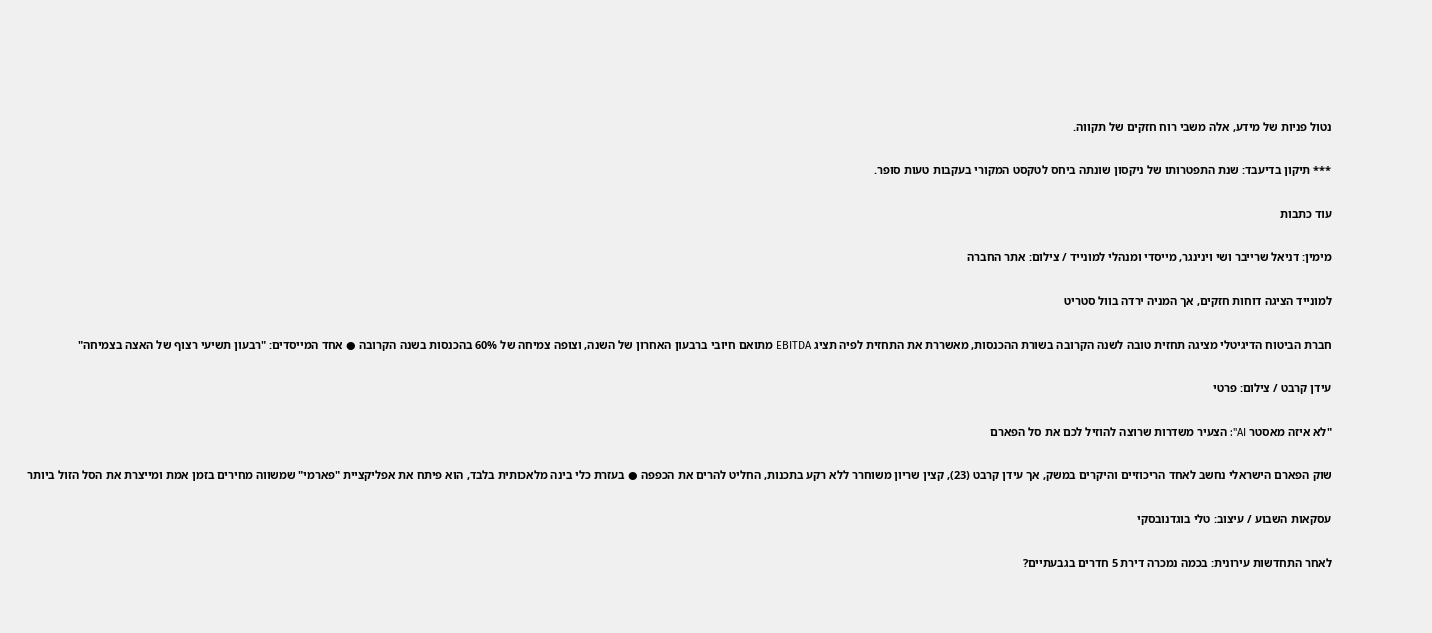נטול פניות של מידע, אלה משבי רוח חזקים של תקווה.

*** תיקון בדיעבד: שנת התפטרותו של ניקסון שונתה ביחס לטקסט המקורי בעקבות טעות סופר.

עוד כתבות

מימין: דניאל שרייבר ושי וינינגר, מייסדי ומנהלי למונייד / צילום: אתר החברה

למונייד הציגה דוחות חזקים, אך המניה ירדה בוול סטריט

חברת הביטוח הדיגיטלי מציגה תחזית טובה לשנה הקרובה בשורת ההכנסות, מאשררת את התחזית לפיה תציג EBITDA מתואם חיובי ברבעון האחרון של השנה, וצופה צמיחה של 60% בהכנסות בשנה הקרובה ● אחד המייסדים: "רבעון תשיעי רצוף של האצה בצמיחה"

עידן קרבט / צילום: פרטי

"לא איזה מאסטר AI": הצעיר משדרות שרוצה להוזיל לכם את סל הפארם

שוק הפארם הישראלי נחשב לאחד הריכוזיים והיקרים במשק, אך עידן קרבט (23), קצין שריון משוחרר ללא רקע בתכנות, החליט להרים את הכפפה ● בעזרת כלי בינה מלאכותית בלבד, הוא פיתח את אפליקציית "פארמי" שמשווה מחירים בזמן אמת ומייצרת את הסל הזול ביותר

עסקאות השבוע / עיצוב: טלי בוגדנובסקי

לאחר התחדשות עירונית: בכמה נמכרה דירת 5 חדרים בגבעתיים?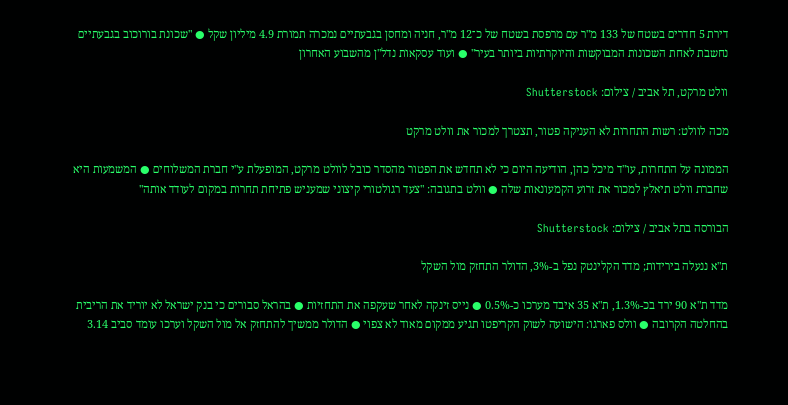דירת 5 חדרים בשטח של 133 מ"ר עם מרפסת בשטח של כ־12 מ"ר, חניה ומחסן בגבעתיים נמכרה תמורת 4.9 מיליון שקל ● "שכונת בורוכוב בגבעתיים נחשבת לאחת השכונות המבוקשות והיוקרתיות ביותר בעיר" ● ועוד עסקאות נדל"ן מהשבוע האחרון

וולט מרקט, תל אביב / צילום: Shutterstock

מכה לוולט: רשות התחרות לא העניקה פטור, תצטרך למכור את וולט מרקט

הממונה על התחרות, עו"ד מיכל כהן, הודיעה היום כי לא תחדש את הפטור מהסדר כובל לוולט מרקט, המופעלת ע"י חברת המשלוחים ● המשמעות היא שחברת וולט תיאלץ למכור את זרוע הקמעונאות שלה ● וולט בתגובה: "צעד רגולטורי קיצוני שמעניש פתיחת תחרות במקום לעודד אותה"

הבורסה בתל אביב / צילום: Shutterstock

ת"א ננעלה בירידות; מדד הקלינטק נפל ב-3%, הדולר התחזק מול השקל

מדד ת"א 90 ירד בכ-1.3%, ת"א 35 איבד מערכו כ-0.5% ● נייס זינקה לאחר שעקפה את התחזיות ● בהראל סבורים כי בנק ישראל לא יוריד את הריבית בהחלטה הקרובה ● וולס פארגו: הישועה לשוק הקריפטו תגיע ממקום מאוד לא צפוי ● הדולר ממשיך להתחזק אל מול השקל וערכו עומד סביב 3.14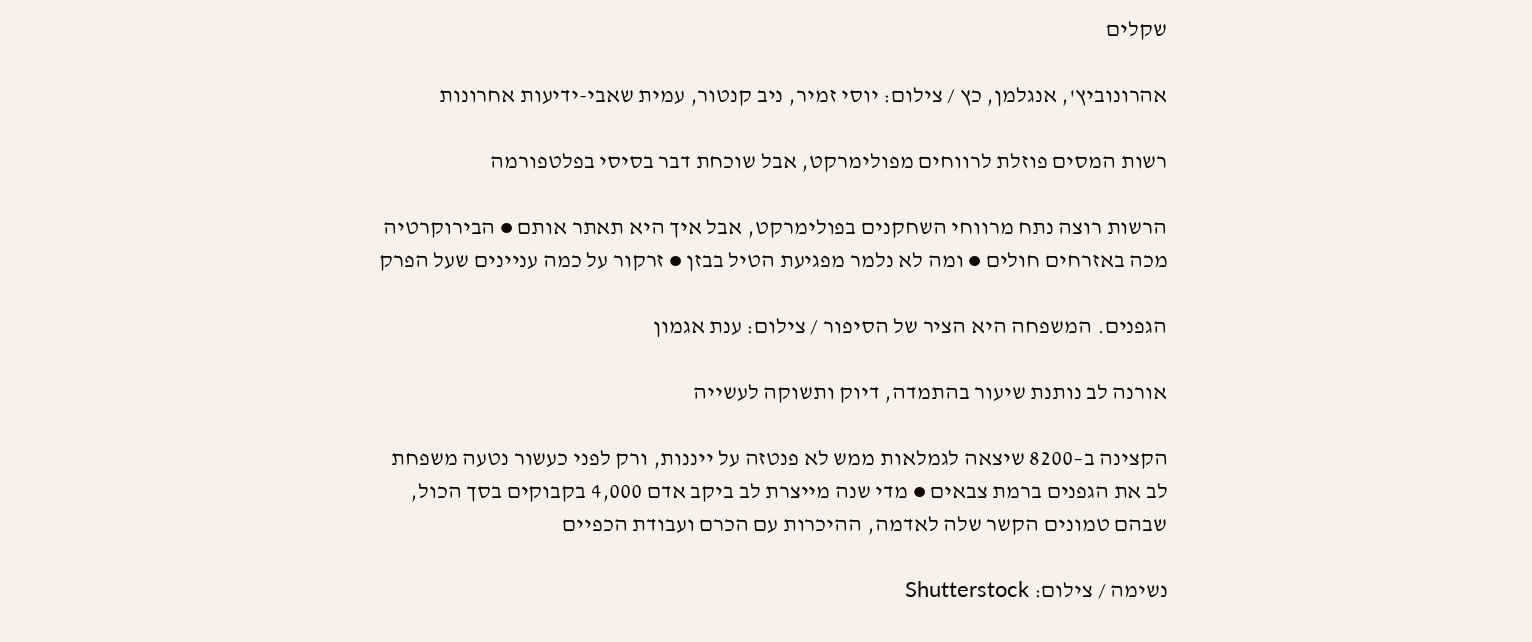שקלים

אהרונוביץ', אנגלמן, כץ / צילום: יוסי זמיר, ניב קנטור, עמית שאבי-ידיעות אחרונות

רשות המסים פוזלת לרווחים מפולימרקט, אבל שוכחת דבר בסיסי בפלטפורמה

הרשות רוצה נתח מרווחי השחקנים בפולימרקט, אבל איך היא תאתר אותם ● הבירוקרטיה מכה באזרחים חולים ● ומה לא נלמר מפגיעת הטיל בבזן ● זרקור על כמה עניינים שעל הפרק

הגפנים. המשפחה היא הציר של הסיפור / צילום: ענת אגמון

אורנה לב נותנת שיעור בהתמדה, דיוק ותשוקה לעשייה

הקצינה ב–8200 שיצאה לגמלאות ממש לא פנטזה על ייננות, ורק לפני כעשור נטעה משפחת לב את הגפנים ברמת צבאים ● מדי שנה מייצרת לב ביקב אדם 4,000 בקבוקים בסך הכול, שבהם טמונים הקשר שלה לאדמה, ההיכרות עם הכרם ועבודת הכפיים

נשימה / צילום: Shutterstock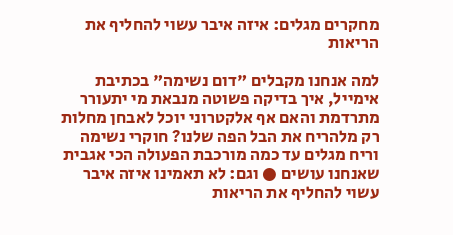מחקרים מגלים: איזה איבר עשוי להחליף את הריאות

למה אנחנו מקבלים "דום נשימה" בכתיבת אימייל, איך בדיקה פשוטה מנבאת מי יתעורר מתרדמת והאם אף אלקטרוני יוכל לאבחן מחלות רק מלהריח את הבל הפה שלנו? חוקרי נשימה וריח מגלים עד כמה מורכבת הפעולה הכי אגבית שאנחנו עושים ● וגם: לא תאמינו איזה איבר עשוי להחליף את הריאות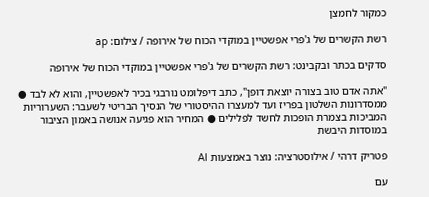כמקור לחמצן

רשת הקשרים של ג'פרי אפשטיין במוקדי הכוח של אירופה / צילום: ap

סדקים בכתר ובקבינט: רשת הקשרים של ג'פרי אפשטיין במוקדי הכוח של אירופה

"אתה אדם טוב בצורה יוצאת דופן", כתב דיפלומט נורבגי בכיר לאפשטיין, והוא לא לבד ● ממסדרונות השלטון בפריז ועד למעצרו ההיסטורי של הנסיך הבריטי לשעבר: השערוריות המביכות בצמרת הופכות לחשד לפלילים ● המחיר הוא פגיעה אנושה באמון הציבור במוסדות היבשת

פטריק דרהי / אילוסטרציה: נוצר באמצעות AI

עם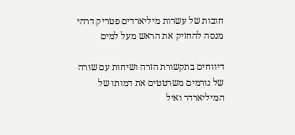חובות של עשרות מיליארדים פטריק דרהי מנסה להחזיק את הראש מעל למים

דיווחים בתקשורת הזרה ושיחות עם שורה של גורמים משרטטים את דמותו של המיליארדר ואיל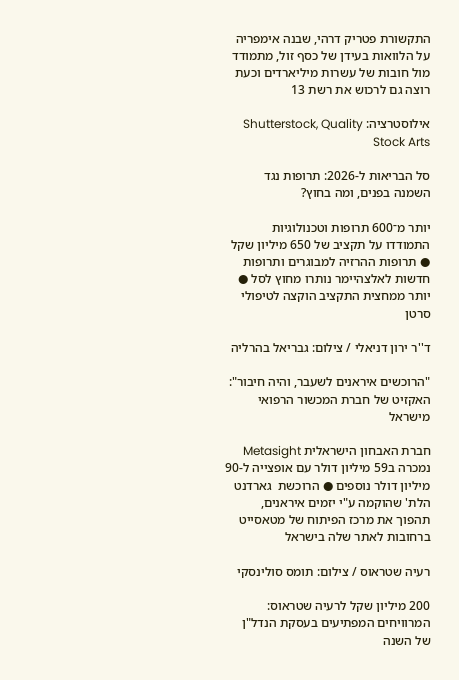התקשורת פטריק דרהי, שבנה אימפריה על הלוואות בעידן של כסף זול, מתמודד מול חובות של עשרות מיליארדים וכעת רוצה גם לרכוש את רשת 13

אילוסטרציה: Shutterstock, Quality Stock Arts

סל הבריאות ל-2026: תרופות נגד השמנה בפנים, ומה בחוץ?

יותר מ־600 תרופות וטכנולוגיות התמודדו על תקציב של 650 מיליון שקל ● תרופות ההרזיה למבוגרים ותרופות חדשות לאלצהיימר נותרו מחוץ לסל ● יותר ממחצית התקציב הוקצה לטיפולי סרטן

ד''ר ירון דניאלי / צילום: גבריאל בהרליה

"הרוכשים איראנים לשעבר, והיה חיבור": האקזיט של חברת המכשור הרפואי מישראל

חברת האבחון הישראלית Metasight נמכרה ב59 מיליון דולר עם אופצייה ל-90 מיליון דולר נוספים ● הרוכשת  גארדנט הלת' שהוקמה ע"י יזמים איראנים, תהפוך את מרכז הפיתוח של מטאסייט ברחובות לאתר שלה בישראל

רעיה שטראוס / צילום: תומס סולינסקי

200 מיליון שקל לרעיה שטראוס: המרוויחים המפתיעים בעסקת הנדל"ן של השנה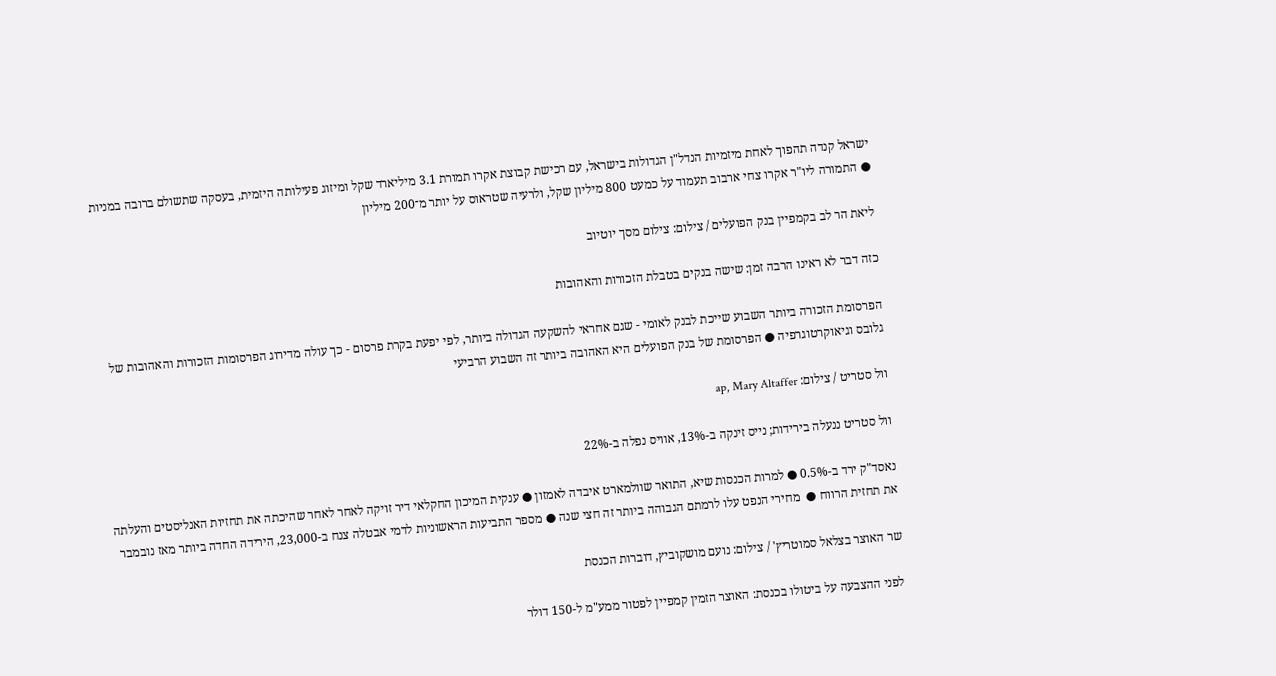ישראל קנדה תהפוך לאחת מיזמיות הנדל"ן הגדולות בישראל, עם רכישת קבוצת אקרו תמורת 3.1 מיליארד שקל ומיזוג פעילותה היזמית, בעסקה שתשולם ברובה במניות ● התמורה ליו"ר אקרו צחי ארבוב תעמוד על כמעט 800 מיליון שקל, ולרעיה שטראוס על יותר מ־200 מיליון

ליאת הר לב בקמפיין בנק הפועלים / צילום: צילום מסך יוטיוב

כזה דבר לא ראינו הרבה זמן: שישה בנקים בטבלת הזכורות והאהובות

הפרסומת הזכורה ביותר השבוע שייכת לבנק לאומי - שגם אחראי להשקעה הגדולה ביותר, לפי יפעת בקרת פרסום - כך עולה מדירוג הפרסומות הזכורות והאהובות של גלובס וגיאוקרטוגרפיה ● הפרסומת של בנק הפועלים היא האהובה ביותר זה השבוע הרביעי

וול סטריט / צילום: ap, Mary Altaffer

וול סטריט ננעלה בירידות; נייס זינקה ב-13%, אוויס נפלה ב-22%

נאסד"ק ירד ב-0.5% ● למרות הכנסות שיא, התואר שוולמארט איבדה לאמזון ● ענקית המיכון החקלאי דיר זויקה לאחר לאחר שהיכתה את תחזיות האנליסטים והעלתה את תחזית הרווח ●  מחירי הנפט עלו לרמתם הגבוהה ביותר זה חצי שנה ● מספר התביעות הראשוניות לדמי אבטלה צנח ב-23,000, הירידה החדה ביותר מאז נובמבר

שר האוצר בצלאל סמוטריץ' / צילום: נועם מושקוביץ, דוברות הכנסת

לפני ההצבעה על ביטולו בכנסת: האוצר הזמין קמפיין לפטור ממע"מ ל-150 דולר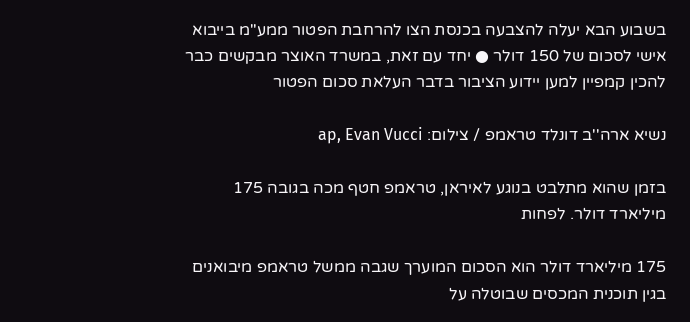בשבוע הבא יעלה להצבעה בכנסת הצו להרחבת הפטור ממע"מ בייבוא אישי לסכום של 150 דולר ● יחד עם זאת, במשרד האוצר מבקשים כבר להכין קמפיין למען יידוע הציבור בדבר העלאת סכום הפטור

נשיא ארה''ב דונלד טראמפ / צילום: ap, Evan Vucci

בזמן שהוא מתלבט בנוגע לאיראן, טראמפ חטף מכה בגובה 175 מיליארד דולר. לפחות

175 מיליארד דולר הוא הסכום המוערך שגבה ממשל טראמפ מיבואנים בגין תוכנית המכסים שבוטלה על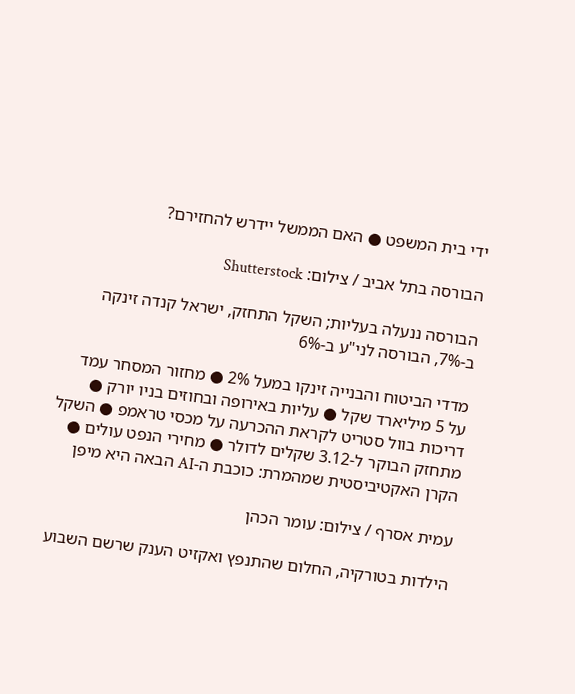ידי בית המשפט ● האם הממשל יידרש להחזירם?

הבורסה בתל אביב / צילום: Shutterstock

הבורסה ננעלה בעליות; השקל התחזק, ישראל קנדה זינקה ב-7%, הבורסה לני"ע ב-6%

מדדי הביטוח והבנייה זינקו במעל 2% ● מחזור המסחר עמד על 5 מיליארד שקל ● עליות באירופה ובחוזים בניו יורק ● דריכות בוול סטריט לקראת ההכרעה על מכסי טראמפ ● השקל מתחזק הבוקר ל-3.12 שקלים לדולר ● מחירי הנפט עולים ● הקרן האקטיביסטית שמהמרת: כוכבת ה-AI הבאה היא מיפן

עמית אסרף / צילום: עומר הכהן

הילדות בטורקיה, החלום שהתנפץ ואקזיט הענק שרשם השבוע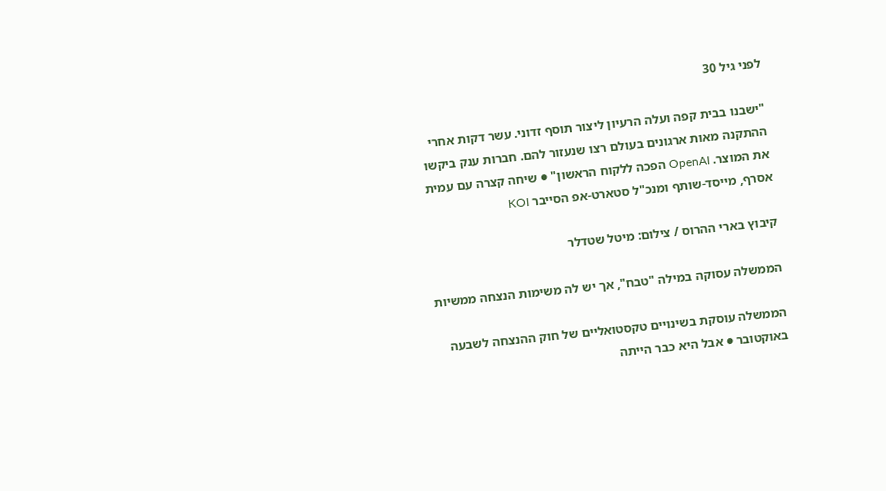לפני גיל 30

"ישבנו בבית קפה ועלה הרעיון ליצור תוסף זדוני. עשר דקות אחרי ההתקנה מאות ארגונים בעולם רצו שנעזור להם. חברות ענק ביקשו את המוצר. OpenAI הפכה ללקוח הראשון" ● שיחה קצרה עם עמית אסרף, מייסד-שותף ומנכ"ל סטארט-אפ הסייבר KOI

קיבוץ בארי ההרוס / צילום: מיטל שטדלר

הממשלה עסוקה במילה "טבח", אך יש לה משימות הנצחה ממשיות

הממשלה עוסקת בשינויים טקסטואליים של חוק ההנצחה לשבעה באוקטובר ● אבל היא כבר הייתה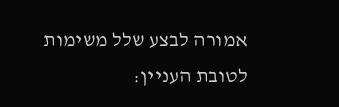אמורה לבצע שלל משימות לטובת העניין: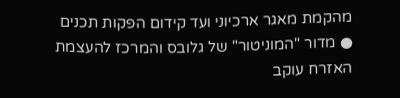מהקמת מאגר ארכיוני ועד קידום הפקות תכנים ● מדור "המוניטור" של גלובס והמרכז להעצמת האזרח עוקב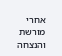אחרי מורשת והנצחה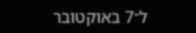ל־7 באוקטובר